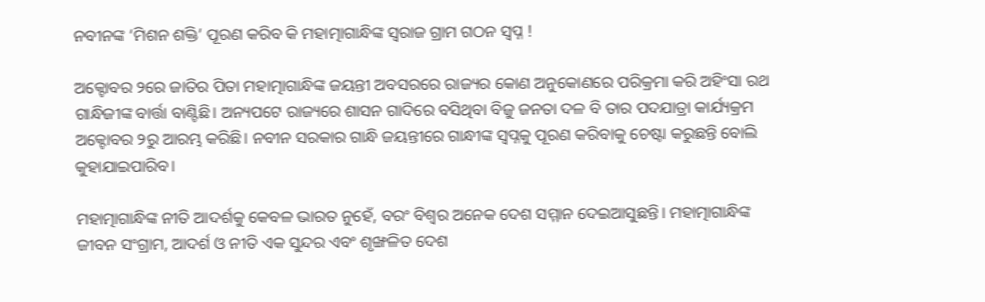ନବୀନଙ୍କ ‘ମିଶନ ଶକ୍ତି’ ପୂରଣ କରିବ କି ମହାତ୍ମାଗାନ୍ଧିଙ୍କ ସ୍ୱରାଜ ଗ୍ରାମ ଗଠନ ସ୍ୱପ୍ନ !

ଅକ୍ଟୋବର ୨ରେ ଜାତିର ପିତା ମହାତ୍ମାଗାନ୍ଧିଙ୍କ ଜୟନ୍ତୀ ଅବସରରେ ରାଜ୍ୟର କୋଣ ଅନୁକୋଣରେ ପରିକ୍ରମା କରି ଅହିଂସା ରଥ ଗାନ୍ଧିଜୀଙ୍କ ବାର୍ତ୍ତା ବାଣ୍ଟିଛି। ଅନ୍ୟପଟେ ରାଜ୍ୟରେ ଶାସନ ଗାଦିରେ ବସିଥିବା ବିଜୁ ଜନତା ଦଳ ବି ତାର ପଦଯାତ୍ରା କାର୍ଯ୍ୟକ୍ରମ ଅକ୍ଟୋବର ୨ରୁ ଆରମ୍ଭ କରିଛି। ନବୀନ ସରକାର ଗାନ୍ଧି ଜୟନ୍ତୀରେ ଗାନ୍ଧୀଙ୍କ ସ୍ୱପ୍ନକୁ ପୂରଣ କରିବାକୁ ଚେଷ୍ଟା କରୁଛନ୍ତି ବୋଲି କୁହାଯାଇପାରିବ।

ମହାତ୍ମାଗାନ୍ଧିଙ୍କ ନୀତି ଆଦର୍ଶକୁ କେବଳ ଭାରତ ନୁହେଁ, ବରଂ ବିଶ୍ୱର ଅନେକ ଦେଶ ସମ୍ମାନ ଦେଇଆସୁଛନ୍ତି। ମହାତ୍ମାଗାନ୍ଧିଙ୍କ ଜୀବନ ସଂଗ୍ରାମ, ଆଦର୍ଶ ଓ ନୀତି ଏକ ସୁନ୍ଦର ଏବଂ ଶୃଙ୍ଖଳିତ ଦେଶ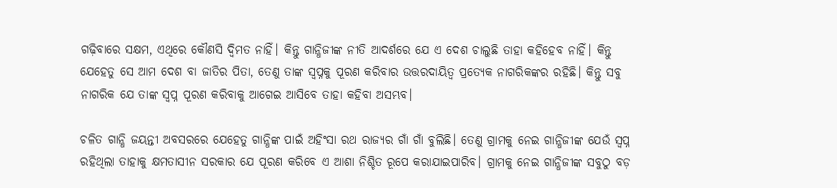ଗଢ଼ିବାରେ ସକ୍ଷମ, ଏଥିରେ କୌଣସି ଦ୍ୱିମତ ନାହିଁ। କିନ୍ତୁ ଗାନ୍ଧିଜୀଙ୍କ ନୀତି ଆଦର୍ଶରେ ଯେ ଏ ଦେଶ ଚାଲୁଛି ତାହା କହିହେବ ନାହିଁ। କିନ୍ତୁ ଯେହେତୁ ସେ ଆମ ଦେଶ ବା ଜାତିର ପିତା, ତେଣୁ ତାଙ୍କ ସ୍ୱପ୍ନକୁ ପୂରଣ କରିବାର ଉତ୍ତରଦାୟିତ୍ୱ ପ୍ରତ୍ୟେକ ନାଗରିକଙ୍କର ରହିଛି। କିନ୍ତୁ ସବୁ ନାଗରିକ ଯେ ତାଙ୍କ ସ୍ୱପ୍ନ ପୂରଣ କରିବାକୁ ଆଗେଇ ଆସିବେ ତାହା କହିବା ଅସମ୍ଭବ।

ଚଳିତ ଗାନ୍ଧି ଜୟନ୍ତୀ ଅବସରରେ ଯେହେତୁ ଗାନ୍ଧିଙ୍କ ପାଇଁ ଅହିଂସା ରଥ ରାଜ୍ୟର ଗାଁ ଗାଁ ବୁଲିଛି। ତେଣୁ ଗ୍ରାମକୁ ନେଇ ଗାନ୍ଧିଜୀଙ୍କ ଯେଉଁ ସ୍ୱପ୍ନ ରହିଥିଲା ତାହାକୁ କ୍ଷମତାସୀନ ସରକାର ଯେ ପୂରଣ କରିବେ ଏ ଆଶା ନିଶ୍ଚିତ ରୂପେ କରାଯାଇପାରିବ। ଗ୍ରାମକୁ ନେଇ ଗାନ୍ଧିଜୀଙ୍କ ସବୁଠୁ ବଡ଼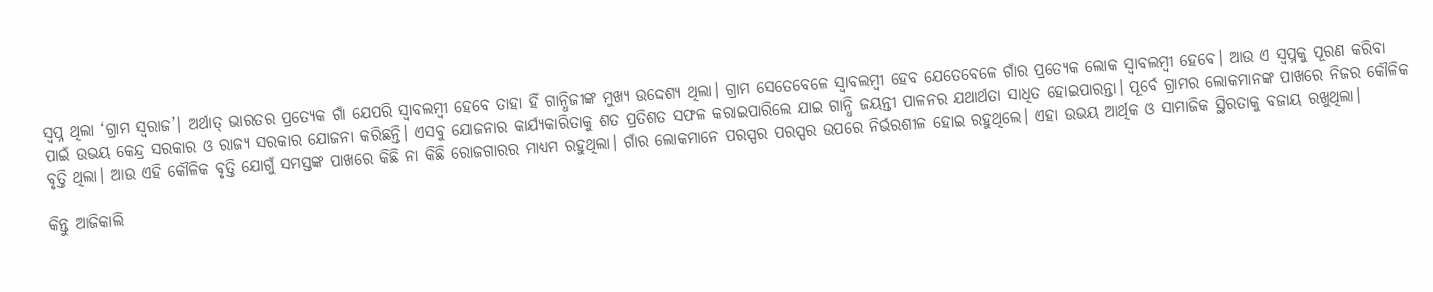ସ୍ୱପ୍ନ ଥିଲା ‘ଗ୍ରାମ ସ୍ୱରାଜ’। ଅର୍ଥାତ୍‌ ଭାରତର ପ୍ରତ୍ୟେକ ଗାଁ ଯେପରି ସ୍ୱାବଲମ୍ବୀ ହେବେ ତାହା ହିଁ ଗାନ୍ଧିଜୀଙ୍କ ମୁଖ୍ୟ ଉଦ୍ଦେଶ୍ୟ ଥିଲା। ଗ୍ରାମ ସେତେବେଳେ ସ୍ୱାବଲମ୍ବୀ ହେବ ଯେତେବେଳେ ଗାଁର ପ୍ରତ୍ୟେକ ଲୋକ ସ୍ୱାବଲମ୍ବୀ ହେବେ। ଆଉ ଏ ସ୍ୱପ୍ନକୁ ପୂରଣ କରିବା ପାଇଁ ଉଭୟ କେନ୍ଦ୍ର ସରକାର ଓ ରାଜ୍ୟ ସରକାର ଯୋଜନା କରିଛନ୍ତି। ଏସବୁ ଯୋଜନାର କାର୍ଯ୍ୟକାରିତାକୁ ଶତ ପ୍ରତିଶତ ସଫଳ କରାଇପାରିଲେ ଯାଇ ଗାନ୍ଧି ଜୟନ୍ତୀ ପାଳନର ଯଥାର୍ଥତା ସାଧିତ ହୋଇପାରନ୍ତା। ପୂର୍ବେ ଗ୍ରାମର ଲୋକମାନଙ୍କ ପାଖରେ ନିଜର କୌଳିକ ବୃତ୍ତି ଥିଲା। ଆଉ ଏହି କୌଳିକ ବୃତ୍ତି ଯୋଗୁଁ ସମସ୍ତଙ୍କ ପାଖରେ କିଛି ନା କିଛି ରୋଜଗାରର ମାଧ୍ୟମ ରହୁଥିଲା। ଗାଁର ଲୋକମାନେ ପରସ୍ପର ପରସ୍ପର ଉପରେ ନିର୍ଭରଶୀଳ ହୋଇ ରହୁଥିଲେ। ଏହା ଉଭୟ ଆର୍ଥିକ ଓ ସାମାଜିକ ସ୍ଥିରତାକୁ ବଜାୟ ରଖୁଥିଲା।

କିନ୍ତୁ ଆଜିକାଲି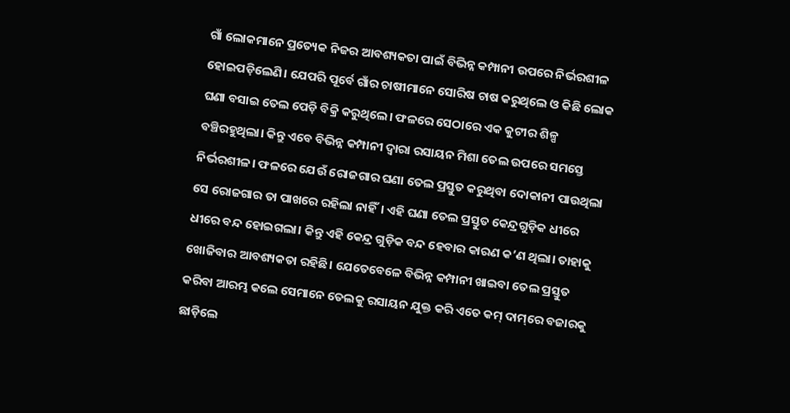ଗାଁ ଲୋକମାନେ ପ୍ରତ୍ୟେକ ନିଜର ଆବଶ୍ୟକତା ପାଇଁ ବିଭିନ୍ନ କମ୍ପାନୀ ଉପରେ ନିର୍ଭରଶୀଳ ହୋଇପଡ଼ିଲେଣି। ଯେପରି ପୂର୍ବେ ଗାଁର ଚାଷୀମାନେ ସୋରିଷ ଚାଷ କରୁଥିଲେ ଓ କିଛି ଲୋକ ଘଣା ବସାଇ ତେଲ ପେଡ଼ି ବିକ୍ରି କରୁଥିଲେ। ଫଳରେ ସେଠାରେ ଏକ କୁଟୀର ଶିଳ୍ପ ବଞ୍ଚିରହୁଥିଲା। କିନ୍ତୁ ଏବେ ବିଭିନ୍ନ କମ୍ପାନୀ ଦ୍ୱାରା ରସାୟନ ମିଶା ତେଲ ଉପରେ ସମସ୍ତେ ନିର୍ଭରଶୀଳ। ଫଳରେ ଯେଉଁ ରୋଜଗାର ଘଣା ତେଲ ପ୍ରସ୍ତୁତ କରୁଥିବା ଦୋକାନୀ ପାଉଥିଲା ସେ ରୋଜଗାର ତା ପାଖରେ ରହିଲା ନାହିଁ। ଏହି ଘଣା ତେଲ ପ୍ରସ୍ତୁତ କେନ୍ଦ୍ରଗୁଡ଼ିକ ଧୀରେ ଧୀରେ ବନ୍ଦ ହୋଇଗଲା। କିନ୍ତୁ ଏହି କେନ୍ଦ୍ର ଗୁଡ଼ିକ ବନ୍ଦ ହେବାର କାରଣ କ’ଣ ଥିଲା। ତାହାକୁ ଖୋଜିବାର ଆବଶ୍ୟକତା ରହିଛି। ଯେତେବେଳେ ବିଭିନ୍ନ କମ୍ପାନୀ ଖାଇବା ତେଲ ପ୍ରସ୍ତୁତ କରିବା ଆରମ୍ଭ କଲେ ସେମାନେ ତେଲକୁ ରସାୟନ ଯୁକ୍ତ କରି ଏତେ କମ୍‌ ଦାମ୍‌ରେ ବଜାରକୁ ଛାଡ଼ିଲେ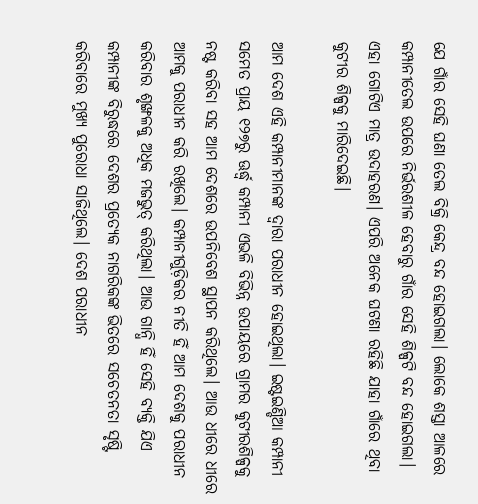ଯେ ଗାଁର ସେହି ଘଣା ତେଲ ବିକ୍ରି କେନ୍ଦ୍ର ବନ୍ଦ ହୋଇଗଲା। ଲୋକେ ଶସ୍ତା ଆଳରେ କମ୍ପାନୀତେଲ ଉପରେ ନିର୍ଭରଶୀଳ ହେବାରୁ ଗାଁର ସେହି ଶିଳ୍ପଟି ବନ୍ଦ ହୋଇଗଲା। ଏହା ଗୋଟିଏ ମାତ୍ର ଉଦାହରଣ। ଏପରି ଅନେକ ଘଟଣା ରହିଛି ଯାହା ଗାଁରେ ଥିବା କୁଟୀର ଶିଳ୍ପକୁ ମାରିଦେଇଛି।

ଆମ ଦେଶ ଏହି କମ୍ପାନୀମାନଙ୍କ ଦ୍ୱାରା ପରାଧୀନ ହୋଇଥିଲା। ଇଷ୍ଟଇଣ୍ଡିଆ କମ୍ପାନୀ ସମେତ ପ୍ରାୟ ୧୨୭ରୁ ଊର୍ଦ୍ଧ୍ୱ କମ୍ପାନୀ ଏଭଳି ବିଭିନ୍ନ ଉପାୟରେ ଗ୍ରାମର କୁଟୀରଶିଳ୍ପକୁ ନଷ୍ଟ କରିବା ସହ ଆମ ଦେଶରେ ଉପନିବେଶ ସ୍ଥାପନ କରିଥିଲେ। ଆଉ ଧୀରେ ଧୀରେ ଆମକୁ ପରାଧୀନ କରି ରଖିଲେ। କମ୍ପାନୀଗୁଡ଼ିକର ନୀତି ହିଁ ଆମ ଦେଶକୁ ପରାଧୀନ କରିବାର ଶୃଙ୍ଖଳକୁ ଅଧିକ ମଜଭୁତ୍‌ କରିଥିଲା। ଆଉ ଗାନ୍ଧି ହିଁ ସେହି ବ୍ୟକ୍ତି ଯିଏ କମ୍ପାନୀଙ୍କ ବିରୁଦ୍ଧରେ ଦେଶର ପ୍ରତ୍ୟେକ ନାଗରିକଙ୍କ ଭିତରେ ସଚେତନତା ସୃଷ୍ଟି କରିବାରେ ମୁଖ୍ୟ ପୁରୋଧା ସାଜିଥିଲେ। ଦେଶ ପରାଧୀନ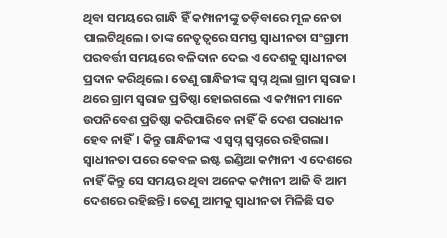ଥିବା ସମୟରେ ଗାନ୍ଧି ହିଁ କମ୍ପାନୀଙ୍କୁ ତଡ଼ିବାରେ ମୂଳ ନେତା ପାଲଟିଥିଲେ। ତାଙ୍କ ନେତୃତ୍ୱରେ ସମସ୍ତ ସ୍ୱାଧୀନତା ସଂଗ୍ରାମୀ ପରବର୍ତ୍ତୀ ସମୟରେ ବଳିଦାନ ଦେଇ ଏ ଦେଶକୁ ସ୍ୱାଧୀନତା ପ୍ରଦାନ କରିଥିଲେ। ତେଣୁ ଗାନ୍ଧିଜୀଙ୍କ ସ୍ୱପ୍ନ ଥିଲା ଗ୍ରାମ ସ୍ୱରାଜ। ଥରେ ଗ୍ରାମ ସ୍ୱରାଜ ପ୍ରତିଷ୍ଠା ହୋଇଗଲେ ଏ କମ୍ପାନୀ ମାନେ ଉପନିବେଶ ପ୍ରତିଷ୍ଠା କରିପାରିବେ ନାହିଁ କି ଦେଶ ପରାଧୀନ ହେବ ନାହିଁ। କିନ୍ତୁ ଗାନ୍ଧିଜୀଙ୍କ ଏ ସ୍ୱପ୍ନ ସ୍ୱପ୍ନରେ ରହିଗଲା। ସ୍ୱାଧୀନତା ପରେ କେବଳ ଇଷ୍ଟ ଇଣ୍ଡିଆ କମ୍ପାନୀ ଏ ଦେଶରେ ନାହିଁ କିନ୍ତୁ ସେ ସମୟର ଥିବା ଅନେକ କମ୍ପାନୀ ଆଜି ବି ଆମ ଦେଶରେ ରହିଛନ୍ତି। ତେଣୁ ଆମକୁ ସ୍ୱାଧୀନତା ମିଳିଛି ସତ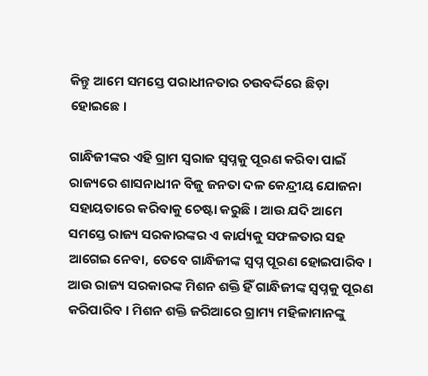କିନ୍ତୁ ଆମେ ସମସ୍ତେ ପରାଧୀନତାର ଚଉବର୍ଦ୍ଦିରେ ଛିଡ଼ା ହୋଇଛେ।

ଗାନ୍ଧିଜୀଙ୍କର ଏହି ଗ୍ରାମ ସ୍ୱରାଜ ସ୍ୱପ୍ନକୁ ପୂରଣ କରିବା ପାଇଁ ରାଜ୍ୟରେ ଶାସନାଧୀନ ବିଜୁ ଜନତା ଦଳ କେନ୍ଦ୍ରୀୟ ଯୋଜନା ସହାୟତାରେ କରିବାକୁ ଚେଷ୍ଟା କରୁଛି। ଆଉ ଯଦି ଆମେ ସମସ୍ତେ ରାଜ୍ୟ ସରକାରଙ୍କର ଏ କାର୍ଯ୍ୟକୁ ସଫଳତାର ସହ ଆଗେଇ ନେବା, ତେବେ ଗାନ୍ଧିଜୀଙ୍କ ସ୍ୱପ୍ନ ପୂରଣ ହୋଇପାରିବ। ଆଉ ରାଜ୍ୟ ସରକାରଙ୍କ ମିଶନ ଶକ୍ତି ହିଁ ଗାନ୍ଧିଜୀଙ୍କ ସ୍ୱପ୍ନକୁ ପୂରଣ କରିପାରିବ। ମିଶନ ଶକ୍ତି ଜରିଆରେ ଗ୍ରାମ୍ୟ ମହିଳାମାନଙ୍କୁ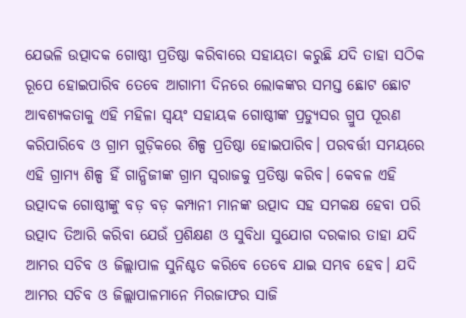ଯେଭଳି ଉତ୍ପାଦକ ଗୋଷ୍ଠୀ ପ୍ରତିଷ୍ଠା କରିବାରେ ସହାୟତା କରୁଛି ଯଦି ତାହା ସଠିକ ରୂପେ ହୋଇପାରିବ ତେବେ ଆଗାମୀ ଦିନରେ ଲୋକଙ୍କର ସମସ୍ତ ଛୋଟ ଛୋଟ ଆବଶ୍ୟକତାକୁ ଏହି ମହିଳା ସ୍ୱୟଂ ସହାୟକ ଗୋଷ୍ଠୀଙ୍କ ପ୍ରଡ୍ୟୁସର ଗ୍ରୁପ ପୂରଣ କରିପାରିବେ ଓ ଗ୍ରାମ ଗୁଡ଼ିକରେ ଶିଳ୍ପ ପ୍ରତିଷ୍ଠା ହୋଇପାରିବ। ପରବର୍ତ୍ତୀ ସମୟରେ ଏହି ଗ୍ରାମ୍ୟ ଶିଳ୍ପ ହିଁ ଗାନ୍ଧିଜୀଙ୍କ ଗ୍ରାମ ସ୍ୱରାଜକୁ ପ୍ରତିଷ୍ଠା କରିବ। କେବଳ ଏହି ଉତ୍ପାଦକ ଗୋଷ୍ଠୀଙ୍କୁ ବଡ଼ ବଡ଼ କମ୍ପାନୀ ମାନଙ୍କ ଉତ୍ପାଦ ସହ ସମକକ୍ଷ ହେବା ପରି ଉତ୍ପାଦ ତିଆରି କରିବା ଯେଉଁ ପ୍ରଶିକ୍ଷଣ ଓ ସୁବିଧା ସୁଯୋଗ ଦରକାର ତାହା ଯଦି ଆମର ସଚିବ ଓ ଜିଲ୍ଲାପାଳ ସୁନିଶ୍ଚତ କରିବେ ତେବେ ଯାଇ ସମ୍ଭବ ହେବ। ଯଦି ଆମର ସଚିବ ଓ ଜିଲ୍ଲାପାଳମାନେ ମିରଜାଫର ସାଜି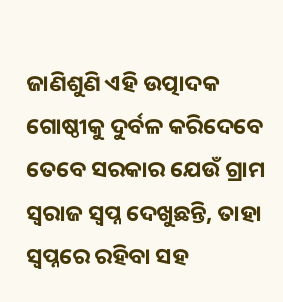ଜାଣିଶୁଣି ଏହି ଉତ୍ପାଦକ ଗୋଷ୍ଠୀକୁ ଦୁର୍ବଳ କରିଦେବେ ତେବେ ସରକାର ଯେଉଁ ଗ୍ରାମ ସ୍ୱରାଜ ସ୍ୱପ୍ନ ଦେଖୁଛନ୍ତି, ତାହା ସ୍ୱପ୍ନରେ ରହିବା ସହ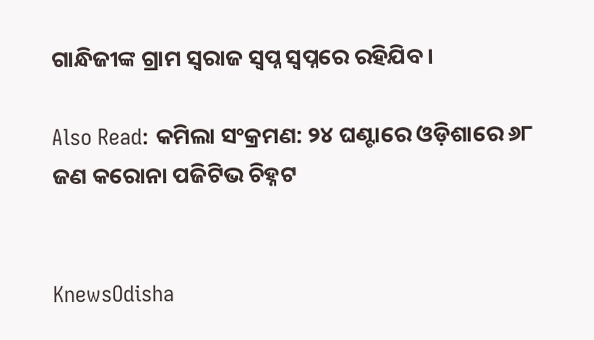ଗାନ୍ଧିଜୀଙ୍କ ଗ୍ରାମ ସ୍ୱରାଜ ସ୍ୱପ୍ନ ସ୍ୱପ୍ନରେ ରହିଯିବ।

Also Read: କମିଲା ସଂକ୍ରମଣ: ୨୪ ଘଣ୍ଟାରେ ଓଡ଼ିଶାରେ ୬୮ ଜଣ କରୋନା ପଜିଟିଭ ଚିହ୍ନଟ


KnewsOdisha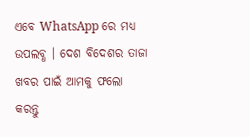ଏବେ WhatsApp ରେ ମଧ୍ୟ ଉପଲବ୍ଧ । ଦେଶ ବିଦେଶର ତାଜା ଖବର ପାଇଁ ଆମକୁ ଫଲୋ କରନ୍ତୁ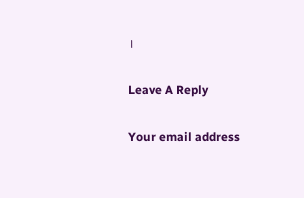।

Leave A Reply

Your email address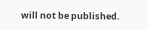will not be published.